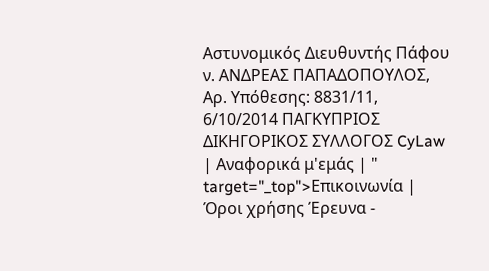Αστυνομικός Διευθυντής Πάφου ν. ΑΝΔΡΕΑΣ ΠΑΠΑΔΟΠΟΥΛΟΣ, Αρ. Υπόθεσης: 8831/11, 6/10/2014 ΠΑΓΚΥΠΡΙΟΣ ΔΙΚΗΓΟΡΙΚΟΣ ΣΥΛΛΟΓΟΣ CyLaw | Αναφορικά μ'εμάς | " target="_top">Επικοινωνία | Όροι χρήσης Έρευνα -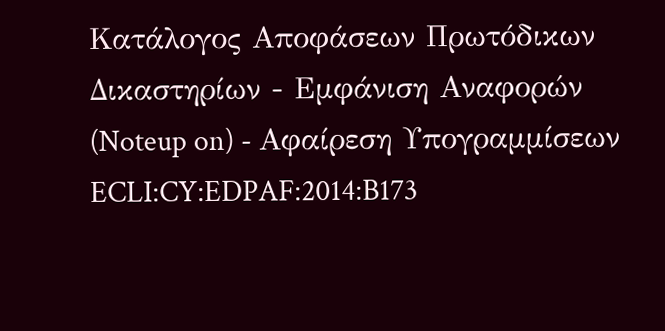Κατάλογος Αποφάσεων Πρωτόδικων Δικαστηρίων - Εμφάνιση Αναφορών (Noteup on) - Αφαίρεση Υπογραμμίσεων ECLI:CY:EDPAF:2014:B173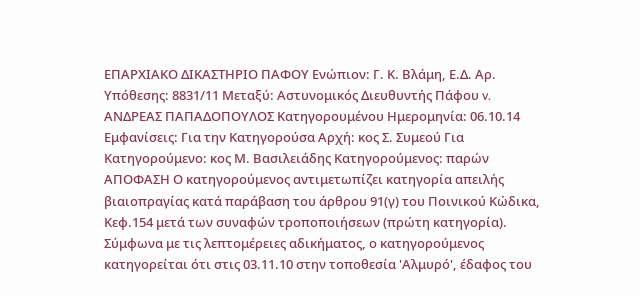ΕΠΑΡΧΙΑΚΟ ΔΙΚΑΣΤΗΡΙΟ ΠΑΦΟΥ Ενώπιον: Γ. Κ. Βλάμη, Ε.Δ. Αρ. Υπόθεσης: 8831/11 Μεταξύ: Αστυνομικός Διευθυντής Πάφου v. ΑΝΔΡΕΑΣ ΠΑΠΑΔΟΠΟΥΛΟΣ Κατηγορουμένου Ημερομηνία: 06.10.14 Εμφανίσεις: Για την Κατηγορούσα Αρχή: κος Σ. Συμεού Για Κατηγορούμενο: κος Μ. Βασιλειάδης Κατηγορούμενος: παρών ΑΠΟΦΑΣΗ Ο κατηγορούμενος αντιμετωπίζει κατηγορία απειλής βιαιοπραγίας κατά παράβαση του άρθρου 91(γ) του Ποινικού Κώδικα, Κεφ.154 μετά των συναφών τροποποιήσεων (πρώτη κατηγορία). Σύμφωνα με τις λεπτομέρειες αδικήματος, ο κατηγορούμενος κατηγορείται ότι στις 03.11.10 στην τοποθεσία 'Αλμυρό', έδαφος του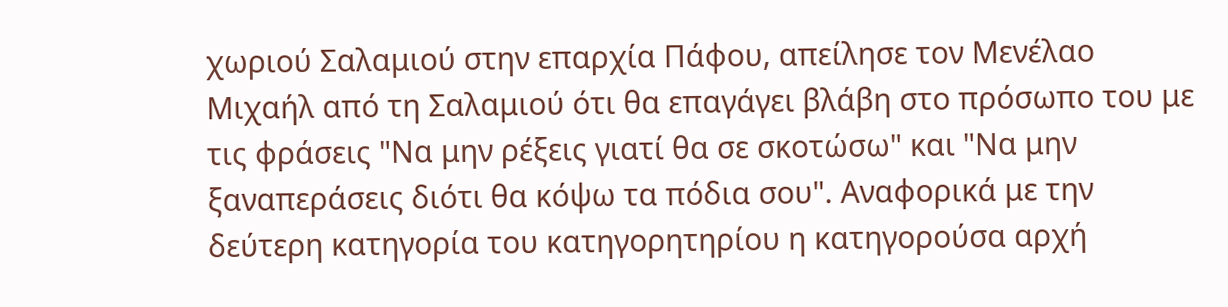χωριού Σαλαμιού στην επαρχία Πάφου, απείλησε τον Μενέλαο Μιχαήλ από τη Σαλαμιού ότι θα επαγάγει βλάβη στο πρόσωπο του με τις φράσεις "Να μην ρέξεις γιατί θα σε σκοτώσω" και "Να μην ξαναπεράσεις διότι θα κόψω τα πόδια σου". Αναφορικά με την δεύτερη κατηγορία του κατηγορητηρίου η κατηγορούσα αρχή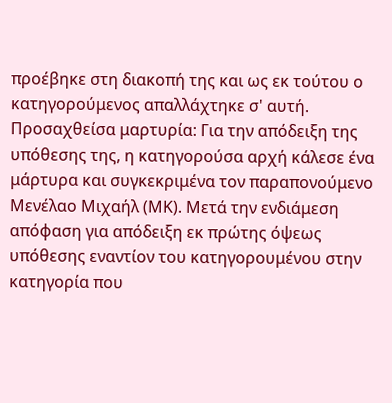προέβηκε στη διακοπή της και ως εκ τούτου ο κατηγορούμενος απαλλάχτηκε σ' αυτή. Προσαχθείσα μαρτυρία: Για την απόδειξη της υπόθεσης της, η κατηγορούσα αρχή κάλεσε ένα μάρτυρα και συγκεκριμένα τον παραπονούμενο Μενέλαο Μιχαήλ (ΜΚ). Μετά την ενδιάμεση απόφαση για απόδειξη εκ πρώτης όψεως υπόθεσης εναντίον τoυ κατηγορουμένου στην κατηγορία που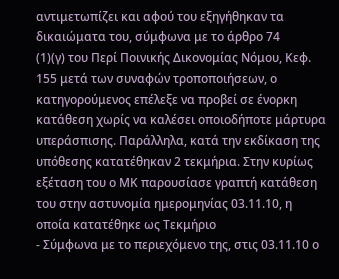αντιμετωπίζει και αφού του εξηγήθηκαν τα δικαιώματα του, σύμφωνα με το άρθρο 74
(1)(γ) του Περί Ποινικής Δικονομίας Νόμου, Κεφ. 155 μετά των συναφών τροποποιήσεων, ο κατηγορούμενος επέλεξε να προβεί σε ένορκη κατάθεση χωρίς να καλέσει οποιοδήποτε μάρτυρα υπεράσπισης. Παράλληλα, κατά την εκδίκαση της υπόθεσης κατατέθηκαν 2 τεκμήρια. Στην κυρίως εξέταση του ο ΜΚ παρουσίασε γραπτή κατάθεση του στην αστυνομία ημερομηνίας 03.11.10, η οποία κατατέθηκε ως Τεκμήριο
- Σύμφωνα με το περιεχόμενο της, στις 03.11.10 ο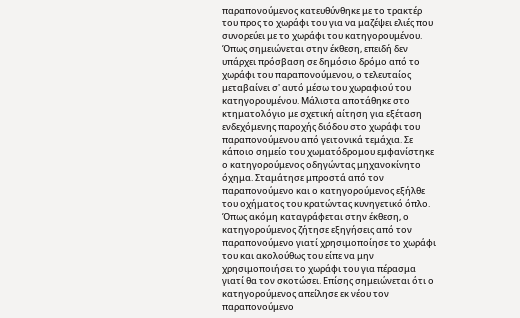παραπονούμενος κατευθύνθηκε με το τρακτέρ του προς το χωράφι του για να μαζέψει ελιές που συνορεύει με το χωράφι του κατηγορουμένου. Όπως σημειώνεται στην έκθεση, επειδή δεν υπάρχει πρόσβαση σε δημόσιο δρόμο από το χωράφι του παραπονούμενου, ο τελευταίος μεταβαίνει σ' αυτό μέσω του χωραφιού του κατηγορουμένου. Μάλιστα αποτάθηκε στο κτηματολόγιο με σχετική αίτηση για εξέταση ενδεχόμενης παροχής διόδου στο χωράφι του παραπονούμενου από γειτονικά τεμάχια. Σε κάποιο σημείο του χωματόδρομου εμφανίστηκε ο κατηγορούμενος οδηγώντας μηχανοκίνητο όχημα. Σταμάτησε μπροστά από τον παραπονούμενο και ο κατηγορούμενος εξήλθε του οχήματος του κρατώντας κυνηγετικό όπλο. Όπως ακόμη καταγράφεται στην έκθεση, ο κατηγορούμενος ζήτησε εξηγήσεις από τον παραπονούμενο γιατί χρησιμοποίησε το χωράφι του και ακολούθως του είπε να μην χρησιμοποιήσει το χωράφι του για πέρασμα γιατί θα τον σκοτώσει. Επίσης σημειώνεται ότι ο κατηγορούμενος απείλησε εκ νέου τον παραπονούμενο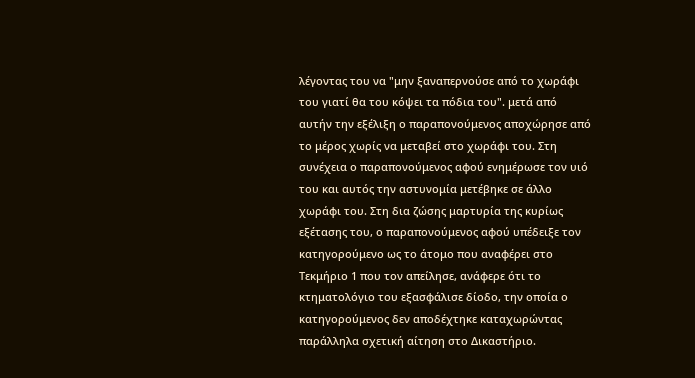λέγοντας του να "μην ξαναπερνούσε από το χωράφι του γιατί θα του κόψει τα πόδια του". μετά από αυτήν την εξέλιξη ο παραπονούμενος αποχώρησε από το μέρος χωρίς να μεταβεί στο χωράφι του. Στη συνέχεια ο παραπονούμενος αφού ενημέρωσε τον υιό του και αυτός την αστυνομία μετέβηκε σε άλλο χωράφι του. Στη δια ζώσης μαρτυρία της κυρίως εξέτασης του, ο παραπονούμενος αφού υπέδειξε τον κατηγορούμενο ως το άτομο που αναφέρει στο Τεκμήριο 1 που τον απείλησε, ανάφερε ότι το κτηματολόγιο του εξασφάλισε δίοδο, την οποία ο κατηγορούμενος δεν αποδέχτηκε καταχωρώντας παράλληλα σχετική αίτηση στο Δικαστήριο.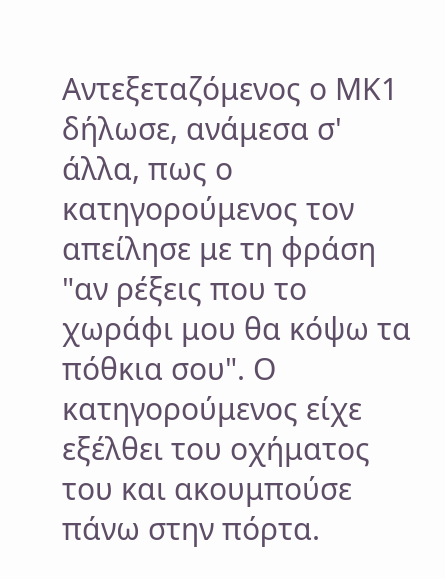Αντεξεταζόμενος ο ΜΚ1 δήλωσε, ανάμεσα σ' άλλα, πως ο κατηγορούμενος τον απείλησε με τη φράση "αν ρέξεις που το χωράφι μου θα κόψω τα πόθκια σου". Ο κατηγορούμενος είχε εξέλθει του οχήματος του και ακουμπούσε πάνω στην πόρτα.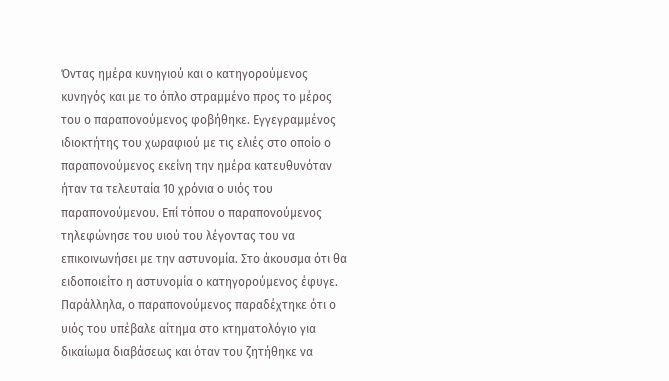Όντας ημέρα κυνηγιού και ο κατηγορούμενος κυνηγός και με το όπλο στραμμένο προς το μέρος του ο παραπονούμενος φοβήθηκε. Εγγεγραμμένος ιδιοκτήτης του χωραφιού με τις ελιές στο οποίο ο παραπονούμενος εκείνη την ημέρα κατευθυνόταν ήταν τα τελευταία 10 χρόνια ο υιός του παραπονούμενου. Επί τόπου ο παραπονούμενος τηλεφώνησε του υιού του λέγοντας του να επικοινωνήσει με την αστυνομία. Στο άκουσμα ότι θα ειδοποιείτο η αστυνομία ο κατηγορούμενος έφυγε. Παράλληλα, ο παραπονούμενος παραδέχτηκε ότι ο υιός του υπέβαλε αίτημα στο κτηματολόγιο για δικαίωμα διαβάσεως και όταν του ζητήθηκε να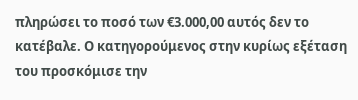πληρώσει το ποσό των €3.000,00 αυτός δεν το κατέβαλε. Ο κατηγορούμενος στην κυρίως εξέταση του προσκόμισε την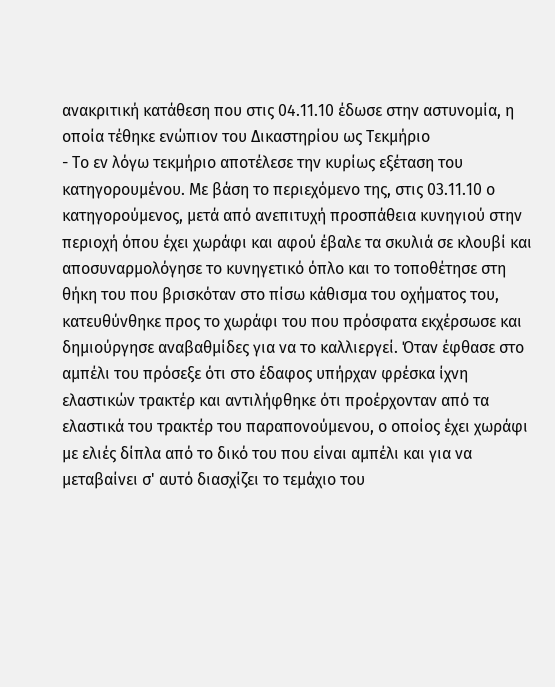ανακριτική κατάθεση που στις 04.11.10 έδωσε στην αστυνομία, η οποία τέθηκε ενώπιον του Δικαστηρίου ως Τεκμήριο
- Το εν λόγω τεκμήριο αποτέλεσε την κυρίως εξέταση του κατηγορουμένου. Με βάση το περιεχόμενο της, στις 03.11.10 ο κατηγορούμενος, μετά από ανεπιτυχή προσπάθεια κυνηγιού στην περιοχή όπου έχει χωράφι και αφού έβαλε τα σκυλιά σε κλουβί και αποσυναρμολόγησε το κυνηγετικό όπλο και το τοποθέτησε στη θήκη του που βρισκόταν στο πίσω κάθισμα του οχήματος του, κατευθύνθηκε προς το χωράφι του που πρόσφατα εκχέρσωσε και δημιούργησε αναβαθμίδες για να το καλλιεργεί. Όταν έφθασε στο αμπέλι του πρόσεξε ότι στο έδαφος υπήρχαν φρέσκα ίχνη ελαστικών τρακτέρ και αντιλήφθηκε ότι προέρχονταν από τα ελαστικά του τρακτέρ του παραπονούμενου, ο οποίος έχει χωράφι με ελιές δίπλα από το δικό του που είναι αμπέλι και για να μεταβαίνει σ' αυτό διασχίζει το τεμάχιο του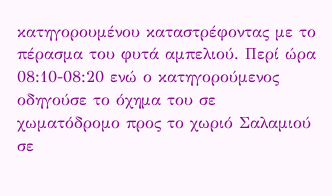κατηγορουμένου καταστρέφοντας με το πέρασμα του φυτά αμπελιού. Περί ώρα 08:10-08:20 ενώ ο κατηγορούμενος οδηγούσε το όχημα του σε χωματόδρομο προς το χωριό Σαλαμιού σε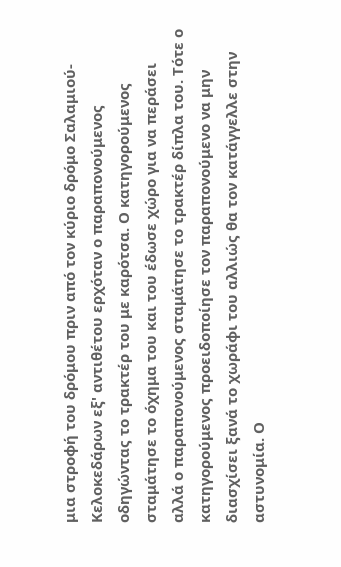μια στροφή του δρόμου πριν από τον κύριο δρόμο Σαλαμιού-Κελοκεδάρων εξ' αντιθέτου ερχόταν ο παραπονούμενος οδηγώντας το τρακτέρ του με καρότσα. Ο κατηγορούμενος σταμάτησε το όχημα του και του έδωσε χώρο για να περάσει αλλά ο παραπονούμενος σταμάτησε το τρακτέρ δίπλα του. Τότε ο κατηγορούμενος προειδοποίησε τον παραπονούμενο να μην διασχίσει ξανά το χωράφι του αλλιώς θα τον κατάγγελλε στην αστυνομία. Ο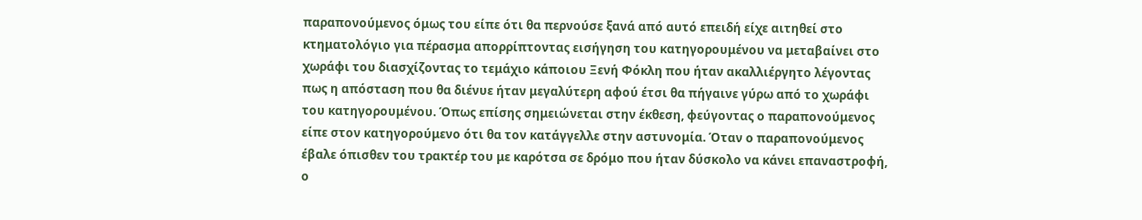παραπονούμενος όμως του είπε ότι θα περνούσε ξανά από αυτό επειδή είχε αιτηθεί στο κτηματολόγιο για πέρασμα απορρίπτοντας εισήγηση του κατηγορουμένου να μεταβαίνει στο χωράφι του διασχίζοντας το τεμάχιο κάποιου Ξενή Φόκλη που ήταν ακαλλιέργητο λέγοντας πως η απόσταση που θα διένυε ήταν μεγαλύτερη αφού έτσι θα πήγαινε γύρω από το χωράφι του κατηγορουμένου. Όπως επίσης σημειώνεται στην έκθεση, φεύγοντας ο παραπονούμενος είπε στον κατηγορούμενο ότι θα τον κατάγγελλε στην αστυνομία. Όταν ο παραπονούμενος έβαλε όπισθεν του τρακτέρ του με καρότσα σε δρόμο που ήταν δύσκολο να κάνει επαναστροφή, ο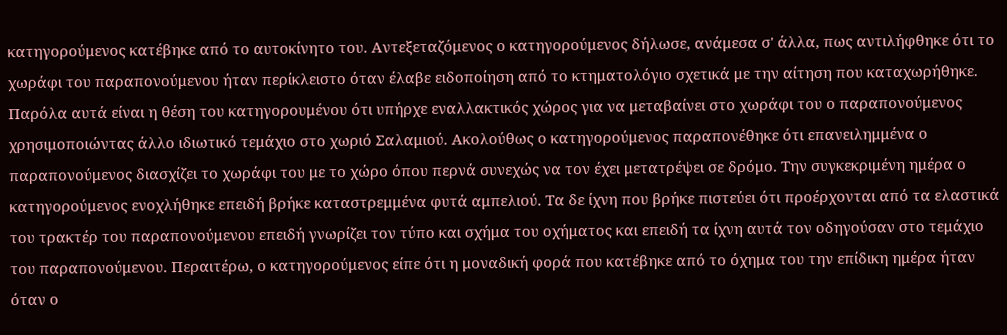κατηγορούμενος κατέβηκε από το αυτοκίνητο του. Αντεξεταζόμενος ο κατηγορούμενος δήλωσε, ανάμεσα σ' άλλα, πως αντιλήφθηκε ότι το χωράφι του παραπονούμενου ήταν περίκλειστο όταν έλαβε ειδοποίηση από το κτηματολόγιο σχετικά με την αίτηση που καταχωρήθηκε. Παρόλα αυτά είναι η θέση του κατηγορουμένου ότι υπήρχε εναλλακτικός χώρος για να μεταβαίνει στο χωράφι του ο παραπονούμενος χρησιμοποιώντας άλλο ιδιωτικό τεμάχιο στο χωριό Σαλαμιού. Ακολούθως ο κατηγορούμενος παραπονέθηκε ότι επανειλημμένα ο παραπονούμενος διασχίζει το χωράφι του με το χώρο όπου περνά συνεχώς να τον έχει μετατρέψει σε δρόμο. Την συγκεκριμένη ημέρα ο κατηγορούμενος ενοχλήθηκε επειδή βρήκε καταστρεμμένα φυτά αμπελιού. Τα δε ίχνη που βρήκε πιστεύει ότι προέρχονται από τα ελαστικά του τρακτέρ του παραπονούμενου επειδή γνωρίζει τον τύπο και σχήμα του οχήματος και επειδή τα ίχνη αυτά τον οδηγούσαν στο τεμάχιο του παραπονούμενου. Περαιτέρω, ο κατηγορούμενος είπε ότι η μοναδική φορά που κατέβηκε από το όχημα του την επίδικη ημέρα ήταν όταν ο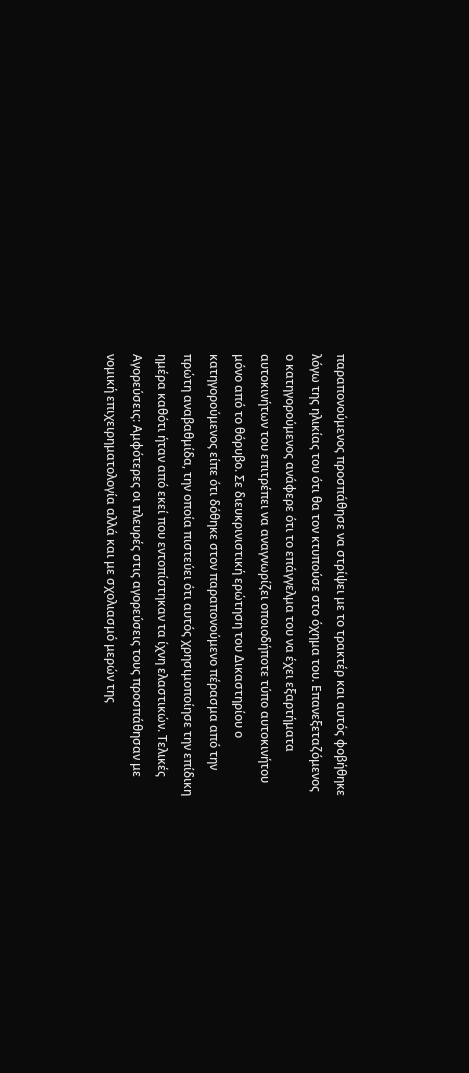παραπονούμενος προσπάθησε να στρίψει με το τρακτέρ και αυτός φοβήθηκε λόγω της ηλικίας του ότι θα τον κτυπούσε στο όχημα του. Επανεξεταζόμενος ο κατηγορούμενος ανάφερε ότι το επάγγελμα του να έχει εξαρτήματα αυτοκινήτων του επιτρέπει να αναγνωρίζει οποιοδήποτε τύπο αυτοκινήτου μόνο από το θόρυβο. Σε διευκρινιστική ερώτηση του Δικαστηρίου ο κατηγορούμενος είπε ότι δόθηκε στον παραπονούμενο πέρασμα από την πρώτη αναβαθμίδα, την οποία πιστεύει ότι αυτός χρησιμοποίησε την επίδικη ημέρα καθότι ήταν από εκεί που εντοπίστηκαν τα ίχνη ελαστικών. Τελικές Αγορεύσεις: Αμφότερες οι πλευρές στις αγορεύσεις τους προσπάθησαν με νομική επιχειρηματολογία αλλά και με σχολιασμό μερών της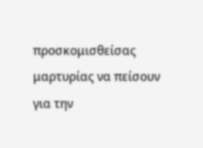προσκομισθείσας μαρτυρίας να πείσουν για την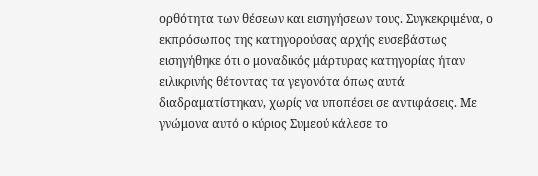ορθότητα των θέσεων και εισηγήσεων τους. Συγκεκριμένα, ο εκπρόσωπος της κατηγορούσας αρχής ευσεβάστως εισηγήθηκε ότι ο μοναδικός μάρτυρας κατηγορίας ήταν ειλικρινής θέτοντας τα γεγονότα όπως αυτά διαδραματίστηκαν, χωρίς να υποπέσει σε αντιφάσεις. Με γνώμονα αυτό ο κύριος Συμεού κάλεσε το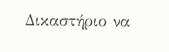Δικαστήριο να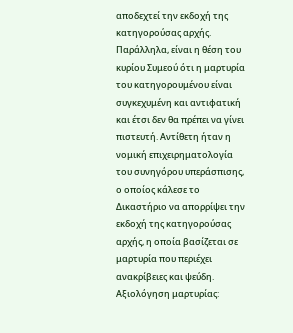αποδεχτεί την εκδοχή της κατηγορούσας αρχής. Παράλληλα, είναι η θέση του κυρίου Συμεού ότι η μαρτυρία του κατηγορουμένου είναι συγκεχυμένη και αντιφατική και έτσι δεν θα πρέπει να γίνει πιστευτή. Αντίθετη ήταν η νομική επιχειρηματολογία του συνηγόρου υπεράσπισης, ο οποίος κάλεσε το Δικαστήριο να απορρίψει την εκδοχή της κατηγορούσας αρχής, η οποία βασίζεται σε μαρτυρία που περιέχει ανακρίβειες και ψεύδη. Αξιολόγηση μαρτυρίας: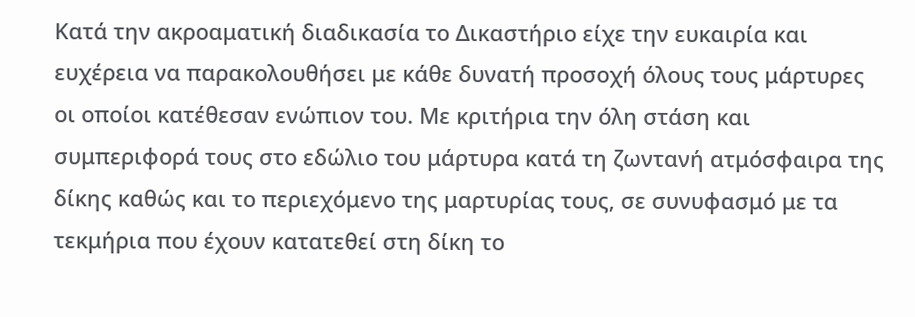Κατά την ακροαματική διαδικασία το Δικαστήριο είχε την ευκαιρία και ευχέρεια να παρακολουθήσει με κάθε δυνατή προσοχή όλους τους μάρτυρες οι οποίοι κατέθεσαν ενώπιον του. Με κριτήρια την όλη στάση και συμπεριφορά τους στο εδώλιο του μάρτυρα κατά τη ζωντανή ατμόσφαιρα της δίκης καθώς και το περιεχόμενο της μαρτυρίας τους, σε συνυφασμό με τα τεκμήρια που έχουν κατατεθεί στη δίκη το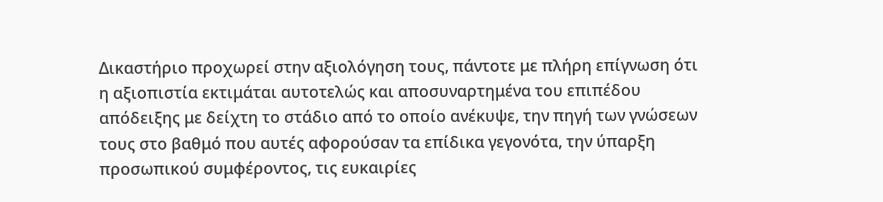Δικαστήριο προχωρεί στην αξιολόγηση τους, πάντοτε με πλήρη επίγνωση ότι η αξιοπιστία εκτιμάται αυτοτελώς και αποσυναρτημένα του επιπέδου απόδειξης με δείχτη το στάδιο από το οποίο ανέκυψε, την πηγή των γνώσεων τους στο βαθμό που αυτές αφορούσαν τα επίδικα γεγονότα, την ύπαρξη προσωπικού συμφέροντος, τις ευκαιρίες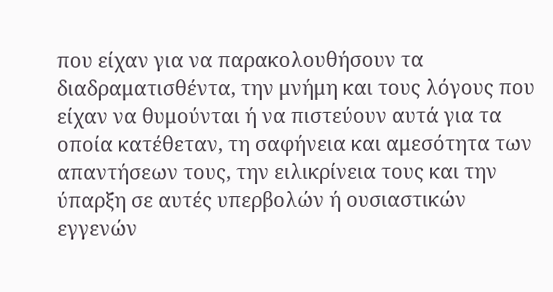που είχαν για να παρακολουθήσουν τα διαδραματισθέντα, την μνήμη και τους λόγους που είχαν να θυμούνται ή να πιστεύουν αυτά για τα οποία κατέθεταν, τη σαφήνεια και αμεσότητα των απαντήσεων τους, την ειλικρίνεια τους και την ύπαρξη σε αυτές υπερβολών ή ουσιαστικών εγγενών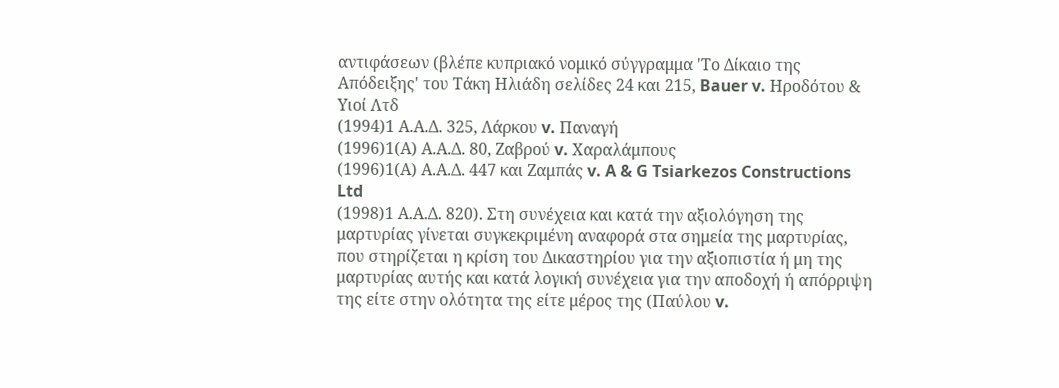αντιφάσεων (βλέπε κυπριακό νομικό σύγγραμμα 'Το Δίκαιο της Απόδειξης' του Τάκη Ηλιάδη σελίδες 24 και 215, Bauer v. Ηροδότου & Υιοί Λτδ
(1994)1 Α.Α.Δ. 325, Λάρκου v. Παναγή
(1996)1(Α) Α.Α.Δ. 80, Ζαβρού v. Χαραλάμπους
(1996)1(Α) Α.Α.Δ. 447 και Ζαμπάς v. A & G Tsiarkezos Constructions Ltd
(1998)1 Α.Α.Δ. 820). Στη συνέχεια και κατά την αξιολόγηση της μαρτυρίας γίνεται συγκεκριμένη αναφορά στα σημεία της μαρτυρίας, που στηρίζεται η κρίση του Δικαστηρίου για την αξιοπιστία ή μη της μαρτυρίας αυτής και κατά λογική συνέχεια για την αποδοχή ή απόρριψη της είτε στην ολότητα της είτε μέρος της (Παύλου v.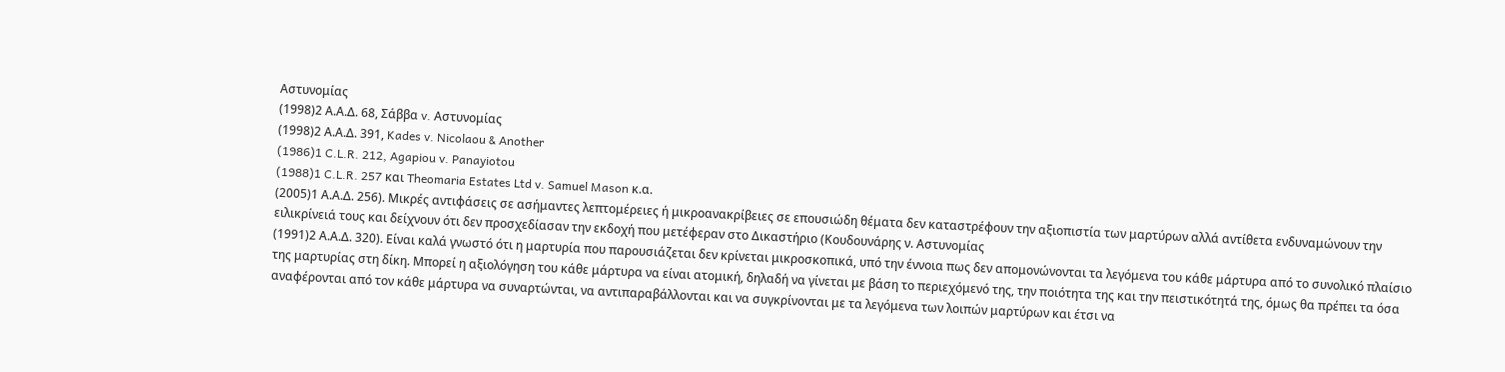Αστυνομίας
(1998)2 Α.Α.Δ. 68, Σάββα v. Αστυνομίας
(1998)2 Α.Α.Δ. 391, Kades v. Nicolaou & Another
(1986)1 C.L.R. 212, Agapiou v. Panayiotou
(1988)1 C.L.R. 257 και Theomaria Estates Ltd v. Samuel Mason κ.α.
(2005)1 Α.Α.Δ. 256). Μικρές αντιφάσεις σε ασήμαντες λεπτομέρειες ή μικροανακρίβειες σε επουσιώδη θέματα δεν καταστρέφουν την αξιοπιστία των μαρτύρων αλλά αντίθετα ενδυναμώνουν την ειλικρίνειά τους και δείχνουν ότι δεν προσχεδίασαν την εκδοχή που μετέφεραν στο Δικαστήριο (Κουδουνάρης ν. Αστυνομίας
(1991)2 Α.Α.Δ. 320). Είναι καλά γνωστό ότι η μαρτυρία που παρουσιάζεται δεν κρίνεται μικροσκοπικά, υπό την έννοια πως δεν απομονώνονται τα λεγόμενα του κάθε μάρτυρα από το συνολικό πλαίσιο της μαρτυρίας στη δίκη. Μπορεί η αξιολόγηση του κάθε μάρτυρα να είναι ατομική, δηλαδή να γίνεται με βάση το περιεχόμενό της, την ποιότητα της και την πειστικότητά της, όμως θα πρέπει τα όσα αναφέρονται από τον κάθε μάρτυρα να συναρτώνται, να αντιπαραβάλλονται και να συγκρίνονται με τα λεγόμενα των λοιπών μαρτύρων και έτσι να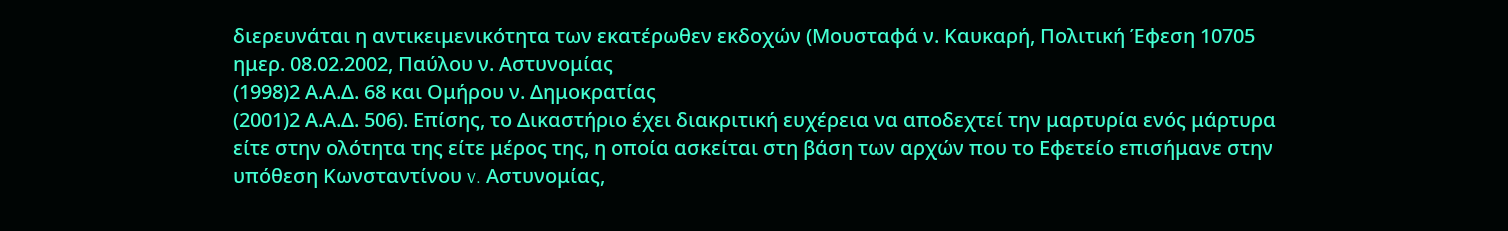διερευνάται η αντικειμενικότητα των εκατέρωθεν εκδοχών (Μουσταφά ν. Καυκαρή, Πολιτική Έφεση 10705 ημερ. 08.02.2002, Παύλου ν. Αστυνομίας
(1998)2 Α.Α.Δ. 68 και Ομήρου ν. Δημοκρατίας
(2001)2 Α.Α.Δ. 506). Επίσης, το Δικαστήριο έχει διακριτική ευχέρεια να αποδεχτεί την μαρτυρία ενός μάρτυρα είτε στην ολότητα της είτε μέρος της, η οποία ασκείται στη βάση των αρχών που το Εφετείο επισήμανε στην υπόθεση Κωνσταντίνου v. Αστυνομίας,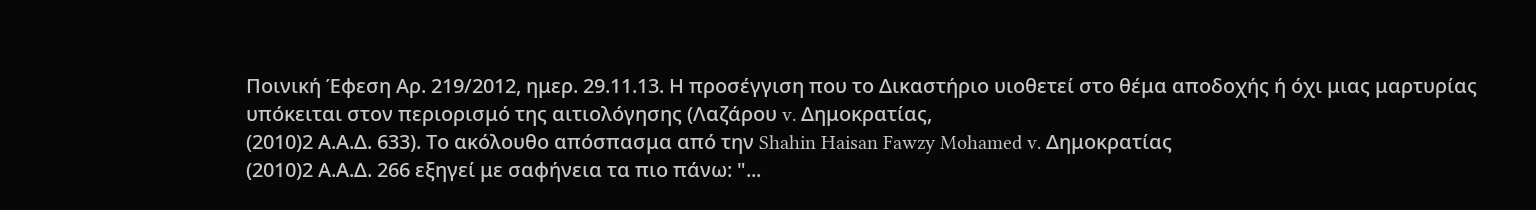Ποινική Έφεση Αρ. 219/2012, ημερ. 29.11.13. Η προσέγγιση που το Δικαστήριο υιοθετεί στο θέμα αποδοχής ή όχι μιας μαρτυρίας υπόκειται στον περιορισμό της αιτιολόγησης (Λαζάρου v. Δημοκρατίας,
(2010)2 Α.Α.Δ. 633). Το ακόλουθο απόσπασμα από την Shahin Haisan Fawzy Mohamed v. Δημοκρατίας
(2010)2 Α.Α.Δ. 266 εξηγεί με σαφήνεια τα πιο πάνω: "...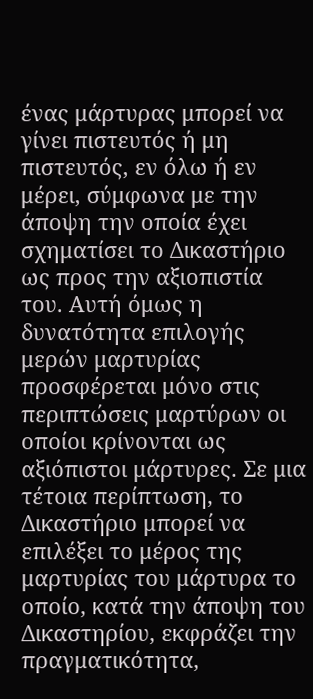ένας μάρτυρας μπορεί να γίνει πιστευτός ή μη πιστευτός, εν όλω ή εν μέρει, σύμφωνα με την άποψη την οποία έχει σχηματίσει το Δικαστήριο ως προς την αξιοπιστία του. Αυτή όμως η δυνατότητα επιλογής μερών μαρτυρίας προσφέρεται μόνο στις περιπτώσεις μαρτύρων οι οποίοι κρίνονται ως αξιόπιστοι μάρτυρες. Σε μια τέτοια περίπτωση, το Δικαστήριο μπορεί να επιλέξει το μέρος της μαρτυρίας του μάρτυρα το οποίο, κατά την άποψη του Δικαστηρίου, εκφράζει την πραγματικότητα,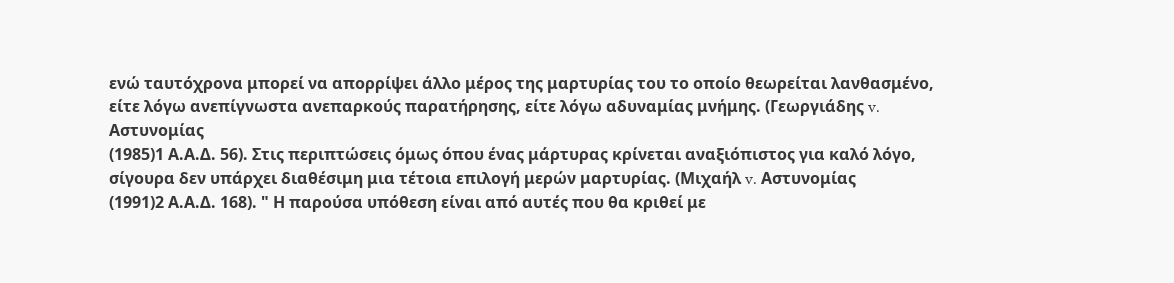ενώ ταυτόχρονα μπορεί να απορρίψει άλλο μέρος της μαρτυρίας του το οποίο θεωρείται λανθασμένο, είτε λόγω ανεπίγνωστα ανεπαρκούς παρατήρησης, είτε λόγω αδυναμίας μνήμης. (Γεωργιάδης v. Αστυνομίας
(1985)1 Α.Α.Δ. 56). Στις περιπτώσεις όμως όπου ένας μάρτυρας κρίνεται αναξιόπιστος για καλό λόγο, σίγουρα δεν υπάρχει διαθέσιμη μια τέτοια επιλογή μερών μαρτυρίας. (Μιχαήλ v. Αστυνομίας
(1991)2 Α.Α.Δ. 168). " Η παρούσα υπόθεση είναι από αυτές που θα κριθεί με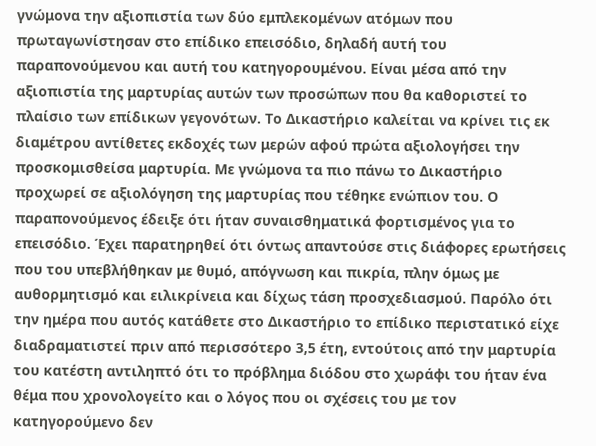γνώμονα την αξιοπιστία των δύο εμπλεκομένων ατόμων που πρωταγωνίστησαν στο επίδικο επεισόδιο, δηλαδή αυτή του παραπονούμενου και αυτή του κατηγορουμένου. Είναι μέσα από την αξιοπιστία της μαρτυρίας αυτών των προσώπων που θα καθοριστεί το πλαίσιο των επίδικων γεγονότων. Το Δικαστήριο καλείται να κρίνει τις εκ διαμέτρου αντίθετες εκδοχές των μερών αφού πρώτα αξιολογήσει την προσκομισθείσα μαρτυρία. Με γνώμονα τα πιο πάνω το Δικαστήριο προχωρεί σε αξιολόγηση της μαρτυρίας που τέθηκε ενώπιον του. Ο παραπονούμενος έδειξε ότι ήταν συναισθηματικά φορτισμένος για το επεισόδιο. Έχει παρατηρηθεί ότι όντως απαντούσε στις διάφορες ερωτήσεις που του υπεβλήθηκαν με θυμό, απόγνωση και πικρία, πλην όμως με αυθορμητισμό και ειλικρίνεια και δίχως τάση προσχεδιασμού. Παρόλο ότι την ημέρα που αυτός κατάθετε στο Δικαστήριο το επίδικο περιστατικό είχε διαδραματιστεί πριν από περισσότερο 3,5 έτη, εντούτοις από την μαρτυρία του κατέστη αντιληπτό ότι το πρόβλημα διόδου στο χωράφι του ήταν ένα θέμα που χρονολογείτο και ο λόγος που οι σχέσεις του με τον κατηγορούμενο δεν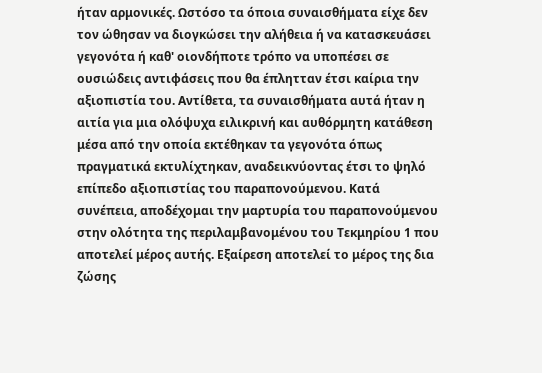ήταν αρμονικές. Ωστόσο τα όποια συναισθήματα είχε δεν τον ώθησαν να διογκώσει την αλήθεια ή να κατασκευάσει γεγονότα ή καθ' οιονδήποτε τρόπο να υποπέσει σε ουσιώδεις αντιφάσεις που θα έπλητταν έτσι καίρια την αξιοπιστία του. Αντίθετα, τα συναισθήματα αυτά ήταν η αιτία για μια ολόψυχα ειλικρινή και αυθόρμητη κατάθεση μέσα από την οποία εκτέθηκαν τα γεγονότα όπως πραγματικά εκτυλίχτηκαν, αναδεικνύοντας έτσι το ψηλό επίπεδο αξιοπιστίας του παραπονούμενου. Κατά συνέπεια, αποδέχομαι την μαρτυρία του παραπονούμενου στην ολότητα της περιλαμβανομένου του Τεκμηρίου 1 που αποτελεί μέρος αυτής. Εξαίρεση αποτελεί το μέρος της δια ζώσης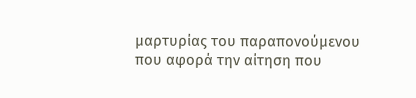μαρτυρίας του παραπονούμενου που αφορά την αίτηση που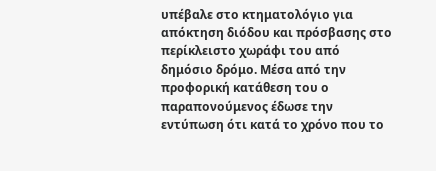υπέβαλε στο κτηματολόγιο για απόκτηση διόδου και πρόσβασης στο περίκλειστο χωράφι του από δημόσιο δρόμο. Μέσα από την προφορική κατάθεση του ο παραπονούμενος έδωσε την εντύπωση ότι κατά το χρόνο που το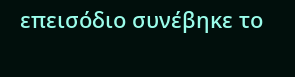επεισόδιο συνέβηκε το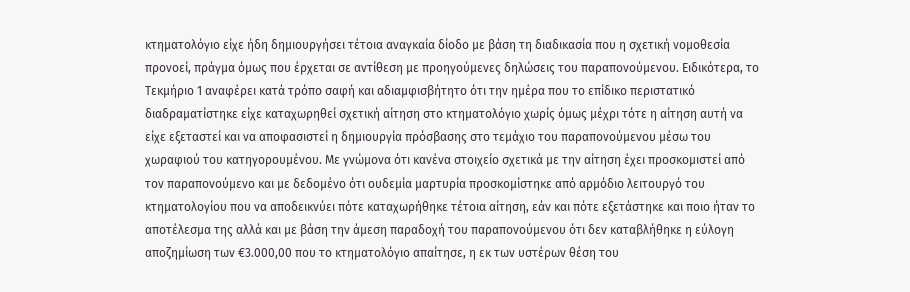κτηματολόγιο είχε ήδη δημιουργήσει τέτοια αναγκαία δίοδο με βάση τη διαδικασία που η σχετική νομοθεσία προνοεί, πράγμα όμως που έρχεται σε αντίθεση με προηγούμενες δηλώσεις του παραπονούμενου. Ειδικότερα, το Τεκμήριο 1 αναφέρει κατά τρόπο σαφή και αδιαμφισβήτητο ότι την ημέρα που το επίδικο περιστατικό διαδραματίστηκε είχε καταχωρηθεί σχετική αίτηση στο κτηματολόγιο χωρίς όμως μέχρι τότε η αίτηση αυτή να είχε εξεταστεί και να αποφασιστεί η δημιουργία πρόσβασης στο τεμάχιο του παραπονούμενου μέσω του χωραφιού του κατηγορουμένου. Με γνώμονα ότι κανένα στοιχείο σχετικά με την αίτηση έχει προσκομιστεί από τον παραπονούμενο και με δεδομένο ότι ουδεμία μαρτυρία προσκομίστηκε από αρμόδιο λειτουργό του κτηματολογίου που να αποδεικνύει πότε καταχωρήθηκε τέτοια αίτηση, εάν και πότε εξετάστηκε και ποιο ήταν το αποτέλεσμα της αλλά και με βάση την άμεση παραδοχή του παραπονούμενου ότι δεν καταβλήθηκε η εύλογη αποζημίωση των €3.000,00 που το κτηματολόγιο απαίτησε, η εκ των υστέρων θέση του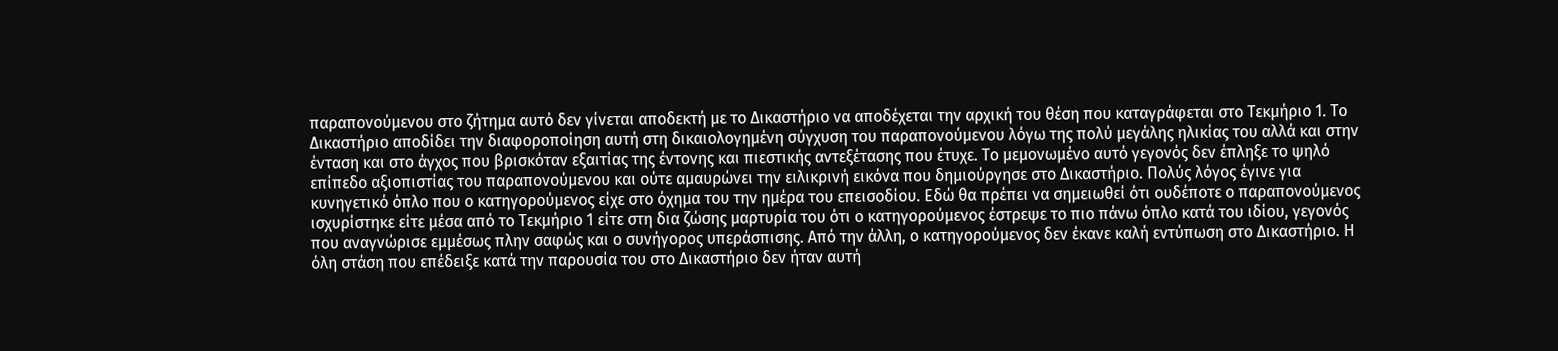παραπονούμενου στο ζήτημα αυτό δεν γίνεται αποδεκτή με το Δικαστήριο να αποδέχεται την αρχική του θέση που καταγράφεται στο Τεκμήριο 1. Το Δικαστήριο αποδίδει την διαφοροποίηση αυτή στη δικαιολογημένη σύγχυση του παραπονούμενου λόγω της πολύ μεγάλης ηλικίας του αλλά και στην ένταση και στο άγχος που βρισκόταν εξαιτίας της έντονης και πιεστικής αντεξέτασης που έτυχε. Το μεμονωμένο αυτό γεγονός δεν έπληξε το ψηλό επίπεδο αξιοπιστίας του παραπονούμενου και ούτε αμαυρώνει την ειλικρινή εικόνα που δημιούργησε στο Δικαστήριο. Πολύς λόγος έγινε για κυνηγετικό όπλο που ο κατηγορούμενος είχε στο όχημα του την ημέρα του επεισοδίου. Εδώ θα πρέπει να σημειωθεί ότι ουδέποτε ο παραπονούμενος ισχυρίστηκε είτε μέσα από το Τεκμήριο 1 είτε στη δια ζώσης μαρτυρία του ότι ο κατηγορούμενος έστρεψε το πιο πάνω όπλο κατά του ιδίου, γεγονός που αναγνώρισε εμμέσως πλην σαφώς και ο συνήγορος υπεράσπισης. Από την άλλη, ο κατηγορούμενος δεν έκανε καλή εντύπωση στο Δικαστήριο. Η όλη στάση που επέδειξε κατά την παρουσία του στο Δικαστήριο δεν ήταν αυτή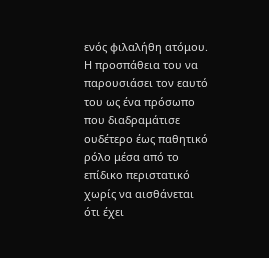ενός φιλαλήθη ατόμου. Η προσπάθεια του να παρουσιάσει τον εαυτό του ως ένα πρόσωπο που διαδραμάτισε ουδέτερο έως παθητικό ρόλο μέσα από το επίδικο περιστατικό χωρίς να αισθάνεται ότι έχει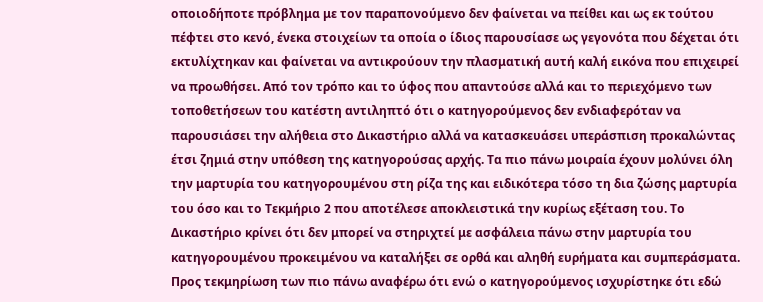οποιοδήποτε πρόβλημα με τον παραπονούμενο δεν φαίνεται να πείθει και ως εκ τούτου πέφτει στο κενό, ένεκα στοιχείων τα οποία ο ίδιος παρουσίασε ως γεγονότα που δέχεται ότι εκτυλίχτηκαν και φαίνεται να αντικρούουν την πλασματική αυτή καλή εικόνα που επιχειρεί να προωθήσει. Από τον τρόπο και το ύφος που απαντούσε αλλά και το περιεχόμενο των τοποθετήσεων του κατέστη αντιληπτό ότι ο κατηγορούμενος δεν ενδιαφερόταν να παρουσιάσει την αλήθεια στο Δικαστήριο αλλά να κατασκευάσει υπεράσπιση προκαλώντας έτσι ζημιά στην υπόθεση της κατηγορούσας αρχής. Τα πιο πάνω μοιραία έχουν μολύνει όλη την μαρτυρία του κατηγορουμένου στη ρίζα της και ειδικότερα τόσο τη δια ζώσης μαρτυρία του όσο και το Τεκμήριο 2 που αποτέλεσε αποκλειστικά την κυρίως εξέταση του. Το Δικαστήριο κρίνει ότι δεν μπορεί να στηριχτεί με ασφάλεια πάνω στην μαρτυρία του κατηγορουμένου προκειμένου να καταλήξει σε ορθά και αληθή ευρήματα και συμπεράσματα. Προς τεκμηρίωση των πιο πάνω αναφέρω ότι ενώ ο κατηγορούμενος ισχυρίστηκε ότι εδώ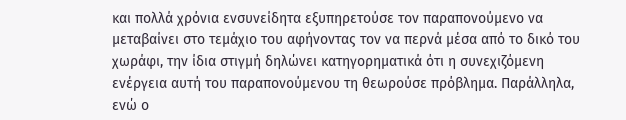και πολλά χρόνια ενσυνείδητα εξυπηρετούσε τον παραπονούμενο να μεταβαίνει στο τεμάχιο του αφήνοντας τον να περνά μέσα από το δικό του χωράφι, την ίδια στιγμή δηλώνει κατηγορηματικά ότι η συνεχιζόμενη ενέργεια αυτή του παραπονούμενου τη θεωρούσε πρόβλημα. Παράλληλα, ενώ ο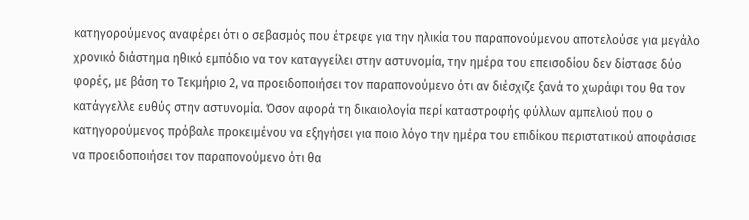κατηγορούμενος αναφέρει ότι ο σεβασμός που έτρεφε για την ηλικία του παραπονούμενου αποτελούσε για μεγάλο χρονικό διάστημα ηθικό εμπόδιο να τον καταγγείλει στην αστυνομία, την ημέρα του επεισοδίου δεν δίστασε δύο φορές, με βάση το Τεκμήριο 2, να προειδοποιήσει τον παραπονούμενο ότι αν διέσχιζε ξανά το χωράφι του θα τον κατάγγελλε ευθύς στην αστυνομία. Όσον αφορά τη δικαιολογία περί καταστροφής φύλλων αμπελιού που ο κατηγορούμενος πρόβαλε προκειμένου να εξηγήσει για ποιο λόγο την ημέρα του επιδίκου περιστατικού αποφάσισε να προειδοποιήσει τον παραπονούμενο ότι θα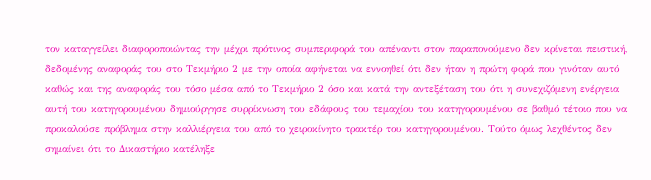τον καταγγείλει διαφοροποιώντας την μέχρι πρότινος συμπεριφορά του απέναντι στον παραπονούμενο δεν κρίνεται πειστική, δεδομένης αναφοράς του στο Τεκμήριο 2 με την οποία αφήνεται να εννοηθεί ότι δεν ήταν η πρώτη φορά που γινόταν αυτό καθώς και της αναφοράς του τόσο μέσα από το Τεκμήριο 2 όσο και κατά την αντεξέταση του ότι η συνεχιζόμενη ενέργεια αυτή του κατηγορουμένου δημιούργησε συρρίκνωση του εδάφους του τεμαχίου του κατηγορουμένου σε βαθμό τέτοιο που να προκαλούσε πρόβλημα στην καλλιέργεια του από το χειροκίνητο τρακτέρ του κατηγορουμένου. Τούτο όμως λεχθέντος δεν σημαίνει ότι το Δικαστήριο κατέληξε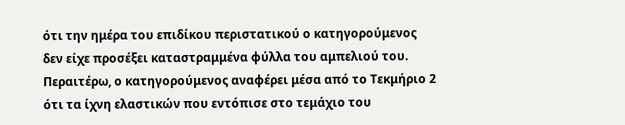ότι την ημέρα του επιδίκου περιστατικού ο κατηγορούμενος δεν είχε προσέξει καταστραμμένα φύλλα του αμπελιού του. Περαιτέρω, ο κατηγορούμενος αναφέρει μέσα από το Τεκμήριο 2 ότι τα ίχνη ελαστικών που εντόπισε στο τεμάχιο του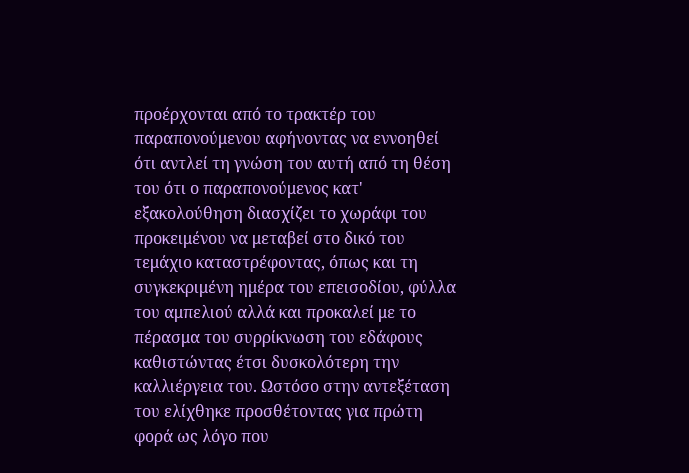προέρχονται από το τρακτέρ του παραπονούμενου αφήνοντας να εννοηθεί ότι αντλεί τη γνώση του αυτή από τη θέση του ότι ο παραπονούμενος κατ' εξακολούθηση διασχίζει το χωράφι του προκειμένου να μεταβεί στο δικό του τεμάχιο καταστρέφοντας, όπως και τη συγκεκριμένη ημέρα του επεισοδίου, φύλλα του αμπελιού αλλά και προκαλεί με το πέρασμα του συρρίκνωση του εδάφους καθιστώντας έτσι δυσκολότερη την καλλιέργεια του. Ωστόσο στην αντεξέταση του ελίχθηκε προσθέτοντας για πρώτη φορά ως λόγο που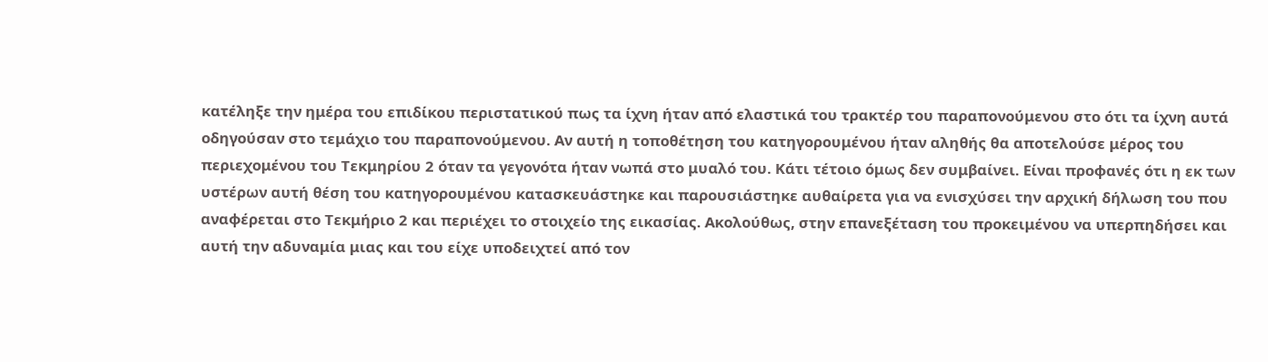κατέληξε την ημέρα του επιδίκου περιστατικού πως τα ίχνη ήταν από ελαστικά του τρακτέρ του παραπονούμενου στο ότι τα ίχνη αυτά οδηγούσαν στο τεμάχιο του παραπονούμενου. Αν αυτή η τοποθέτηση του κατηγορουμένου ήταν αληθής θα αποτελούσε μέρος του περιεχομένου του Τεκμηρίου 2 όταν τα γεγονότα ήταν νωπά στο μυαλό του. Κάτι τέτοιο όμως δεν συμβαίνει. Είναι προφανές ότι η εκ των υστέρων αυτή θέση του κατηγορουμένου κατασκευάστηκε και παρουσιάστηκε αυθαίρετα για να ενισχύσει την αρχική δήλωση του που αναφέρεται στο Τεκμήριο 2 και περιέχει το στοιχείο της εικασίας. Ακολούθως, στην επανεξέταση του προκειμένου να υπερπηδήσει και αυτή την αδυναμία μιας και του είχε υποδειχτεί από τον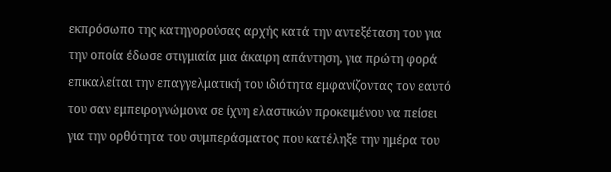εκπρόσωπο της κατηγορούσας αρχής κατά την αντεξέταση του για την οποία έδωσε στιγμιαία μια άκαιρη απάντηση, για πρώτη φορά επικαλείται την επαγγελματική του ιδιότητα εμφανίζοντας τον εαυτό του σαν εμπειρογνώμονα σε ίχνη ελαστικών προκειμένου να πείσει για την ορθότητα του συμπεράσματος που κατέληξε την ημέρα του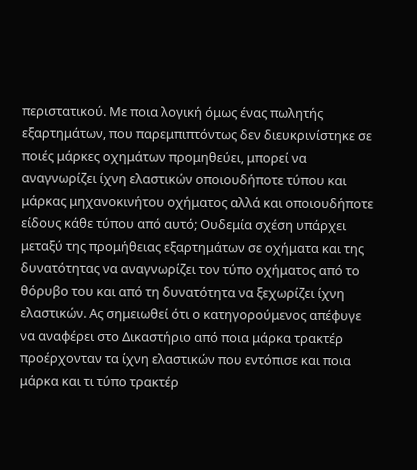περιστατικού. Με ποια λογική όμως ένας πωλητής εξαρτημάτων, που παρεμπιπτόντως δεν διευκρινίστηκε σε ποιές μάρκες οχημάτων προμηθεύει, μπορεί να αναγνωρίζει ίχνη ελαστικών οποιουδήποτε τύπου και μάρκας μηχανοκινήτου οχήματος αλλά και οποιουδήποτε είδους κάθε τύπου από αυτό; Ουδεμία σχέση υπάρχει μεταξύ της προμήθειας εξαρτημάτων σε οχήματα και της δυνατότητας να αναγνωρίζει τον τύπο οχήματος από το θόρυβο του και από τη δυνατότητα να ξεχωρίζει ίχνη ελαστικών. Ας σημειωθεί ότι ο κατηγορούμενος απέφυγε να αναφέρει στο Δικαστήριο από ποια μάρκα τρακτέρ προέρχονταν τα ίχνη ελαστικών που εντόπισε και ποια μάρκα και τι τύπο τρακτέρ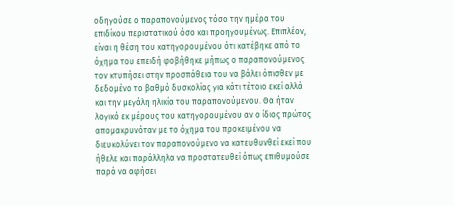οδηγούσε ο παραπονούμενος τόσο την ημέρα του επιδίκου περιστατικού όσο και προηγουμένως. Επιπλέον, είναι η θέση του κατηγορουμένου ότι κατέβηκε από το όχημα του επειδή φοβήθηκε μήπως ο παραπονούμενος τον κτυπήσει στην προσπάθεια του να βάλει όπισθεν με δεδομένο το βαθμό δυσκολίας για κάτι τέτοιο εκεί αλλά και την μεγάλη ηλικία του παραπονούμενου. Θα ήταν λογικό εκ μέρους του κατηγορουμένου αν ο ίδιος πρώτος απομακρυνόταν με το όχημα του προκειμένου να διευκολύνει τον παραπονούμενο να κατευθυνθεί εκεί που ήθελε και παράλληλα να προστατευθεί όπως επιθυμούσε παρά να αφήσει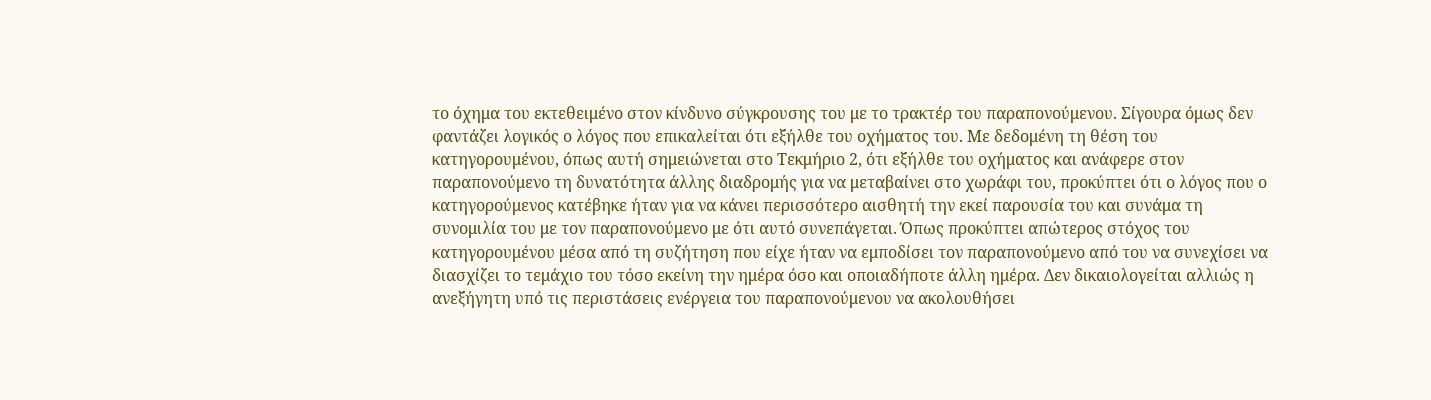το όχημα του εκτεθειμένο στον κίνδυνο σύγκρουσης του με το τρακτέρ του παραπονούμενου. Σίγουρα όμως δεν φαντάζει λογικός ο λόγος που επικαλείται ότι εξήλθε του οχήματος του. Με δεδομένη τη θέση του κατηγορουμένου, όπως αυτή σημειώνεται στο Τεκμήριο 2, ότι εξήλθε του οχήματος και ανάφερε στον παραπονούμενο τη δυνατότητα άλλης διαδρομής για να μεταβαίνει στο χωράφι του, προκύπτει ότι ο λόγος που ο κατηγορούμενος κατέβηκε ήταν για να κάνει περισσότερο αισθητή την εκεί παρουσία του και συνάμα τη συνομιλία του με τον παραπονούμενο με ότι αυτό συνεπάγεται. Όπως προκύπτει απώτερος στόχος του κατηγορουμένου μέσα από τη συζήτηση που είχε ήταν να εμποδίσει τον παραπονούμενο από του να συνεχίσει να διασχίζει το τεμάχιο του τόσο εκείνη την ημέρα όσο και οποιαδήποτε άλλη ημέρα. Δεν δικαιολογείται αλλιώς η ανεξήγητη υπό τις περιστάσεις ενέργεια του παραπονούμενου να ακολουθήσει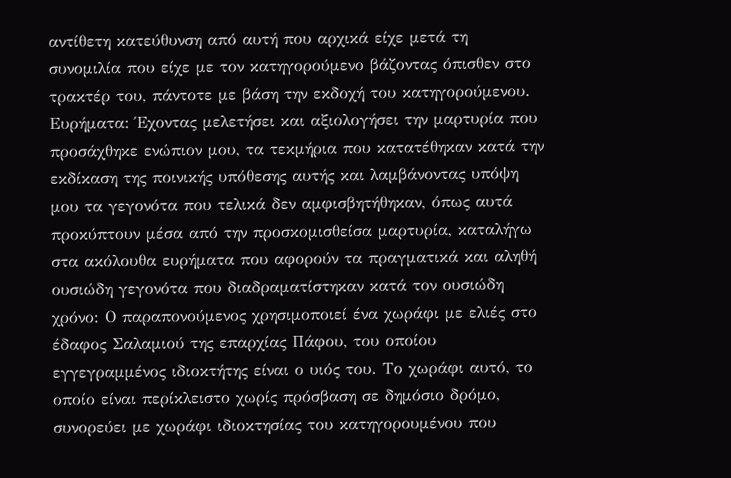αντίθετη κατεύθυνση από αυτή που αρχικά είχε μετά τη συνομιλία που είχε με τον κατηγορούμενο βάζοντας όπισθεν στο τρακτέρ του, πάντοτε με βάση την εκδοχή του κατηγορούμενου. Ευρήματα: Έχοντας μελετήσει και αξιολογήσει την μαρτυρία που προσάχθηκε ενώπιον μου, τα τεκμήρια που κατατέθηκαν κατά την εκδίκαση της ποινικής υπόθεσης αυτής και λαμβάνοντας υπόψη μου τα γεγονότα που τελικά δεν αμφισβητήθηκαν, όπως αυτά προκύπτουν μέσα από την προσκομισθείσα μαρτυρία, καταλήγω στα ακόλουθα ευρήματα που αφορούν τα πραγματικά και αληθή ουσιώδη γεγονότα που διαδραματίστηκαν κατά τον ουσιώδη χρόνο: Ο παραπονούμενος χρησιμοποιεί ένα χωράφι με ελιές στο έδαφος Σαλαμιού της επαρχίας Πάφου, του οποίου εγγεγραμμένος ιδιοκτήτης είναι ο υιός του. Το χωράφι αυτό, το οποίο είναι περίκλειστο χωρίς πρόσβαση σε δημόσιο δρόμο, συνορεύει με χωράφι ιδιοκτησίας του κατηγορουμένου που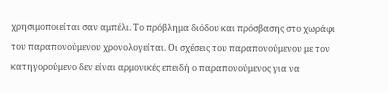χρησιμοποιείται σαν αμπέλι. Το πρόβλημα διόδου και πρόσβασης στο χωράφι του παραπονούμενου χρονολογείται. Οι σχέσεις του παραπονούμενου με τον κατηγορούμενο δεν είναι αρμονικές επειδή ο παραπονούμενος για να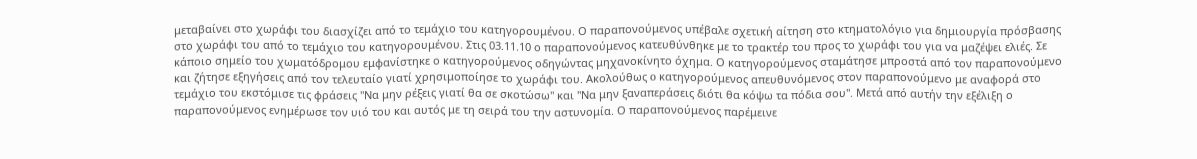μεταβαίνει στο χωράφι του διασχίζει από το τεμάχιο του κατηγορουμένου. Ο παραπονούμενος υπέβαλε σχετική αίτηση στο κτηματολόγιο για δημιουργία πρόσβασης στο χωράφι του από το τεμάχιο του κατηγορουμένου. Στις 03.11.10 ο παραπονούμενος κατευθύνθηκε με το τρακτέρ του προς το χωράφι του για να μαζέψει ελιές. Σε κάποιο σημείο του χωματόδρομου εμφανίστηκε ο κατηγορούμενος οδηγώντας μηχανοκίνητο όχημα. Ο κατηγορούμενος σταμάτησε μπροστά από τον παραπονούμενο και ζήτησε εξηγήσεις από τον τελευταίο γιατί χρησιμοποίησε το χωράφι του. Ακολούθως o κατηγορούμενος απευθυνόμενος στον παραπονούμενο με αναφορά στο τεμάχιο του εκστόμισε τις φράσεις "Να μην ρέξεις γιατί θα σε σκοτώσω" και "Να μην ξαναπεράσεις διότι θα κόψω τα πόδια σου". Μετά από αυτήν την εξέλιξη ο παραπονούμενος ενημέρωσε τον υιό του και αυτός με τη σειρά του την αστυνομία. Ο παραπονούμενος παρέμεινε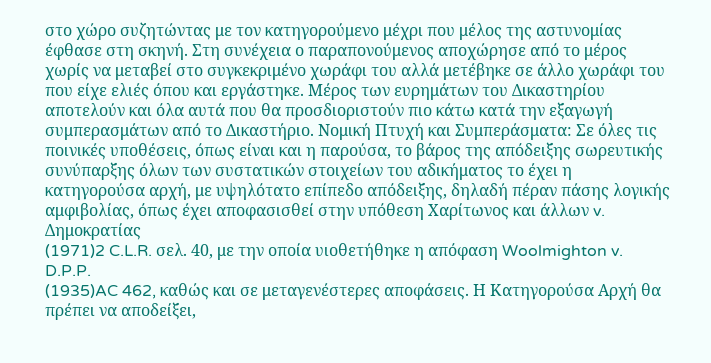στο χώρο συζητώντας με τον κατηγορούμενο μέχρι που μέλος της αστυνομίας έφθασε στη σκηνή. Στη συνέχεια ο παραπονούμενος αποχώρησε από το μέρος χωρίς να μεταβεί στο συγκεκριμένο χωράφι του αλλά μετέβηκε σε άλλο χωράφι του που είχε ελιές όπου και εργάστηκε. Μέρος των ευρημάτων του Δικαστηρίου αποτελούν και όλα αυτά που θα προσδιοριστούν πιο κάτω κατά την εξαγωγή συμπερασμάτων από το Δικαστήριο. Νομική Πτυχή και Συμπεράσματα: Σε όλες τις ποινικές υποθέσεις, όπως είναι και η παρούσα, το βάρος της απόδειξης σωρευτικής συνύπαρξης όλων των συστατικών στοιχείων του αδικήματος το έχει η κατηγορούσα αρχή, με υψηλότατο επίπεδο απόδειξης, δηλαδή πέραν πάσης λογικής αμφιβολίας, όπως έχει αποφασισθεί στην υπόθεση Χαρίτωνος και άλλων v. Δημοκρατίας
(1971)2 C.L.R. σελ. 40, με την οποία υιοθετήθηκε η απόφαση Woolmighton v. D.P.P.
(1935)AC 462, καθώς και σε μεταγενέστερες αποφάσεις. Η Κατηγορούσα Αρχή θα πρέπει να αποδείξει,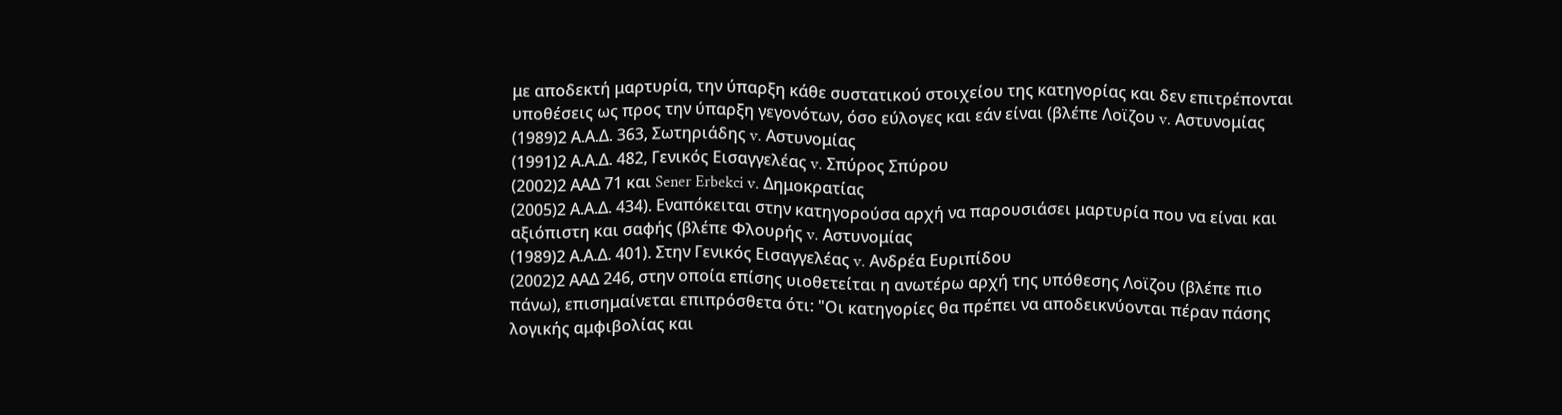με αποδεκτή μαρτυρία, την ύπαρξη κάθε συστατικού στοιχείου της κατηγορίας και δεν επιτρέπονται υποθέσεις ως προς την ύπαρξη γεγονότων, όσο εύλογες και εάν είναι (βλέπε Λοϊζου v. Αστυνομίας
(1989)2 Α.Α.Δ. 363, Σωτηριάδης v. Αστυνομίας
(1991)2 Α.Α.Δ. 482, Γενικός Εισαγγελέας v. Σπύρος Σπύρου
(2002)2 ΑΑΔ 71 και Sener Erbekci v. Δημοκρατίας
(2005)2 Α.Α.Δ. 434). Εναπόκειται στην κατηγορούσα αρχή να παρουσιάσει μαρτυρία που να είναι και αξιόπιστη και σαφής (βλέπε Φλουρής v. Αστυνομίας
(1989)2 Α.Α.Δ. 401). Στην Γενικός Εισαγγελέας v. Ανδρέα Ευριπίδου
(2002)2 ΑΑΔ 246, στην οποία επίσης υιοθετείται η ανωτέρω αρχή της υπόθεσης Λοϊζου (βλέπε πιο πάνω), επισημαίνεται επιπρόσθετα ότι: "Οι κατηγορίες θα πρέπει να αποδεικνύονται πέραν πάσης λογικής αμφιβολίας και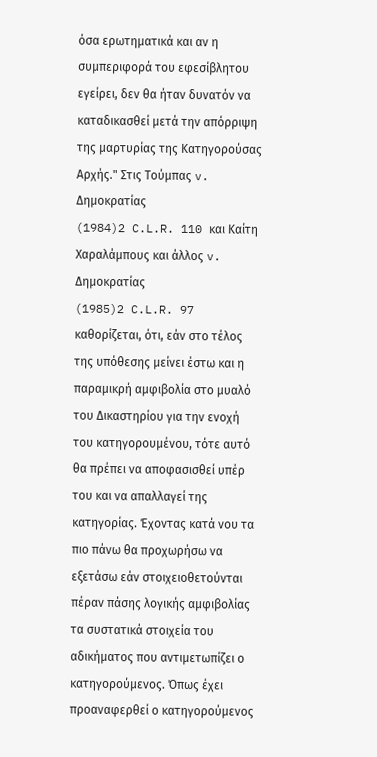όσα ερωτηματικά και αν η συμπεριφορά του εφεσίβλητου εγείρει, δεν θα ήταν δυνατόν να καταδικασθεί μετά την απόρριψη της μαρτυρίας της Κατηγορούσας Αρχής." Στις Τούμπας v. Δημοκρατίας
(1984)2 C.L.R. 110 και Καίτη Χαραλάμπους και άλλος v. Δημοκρατίας
(1985)2 C.L.R. 97 καθορίζεται, ότι, εάν στο τέλος της υπόθεσης μείνει έστω και η παραμικρή αμφιβολία στο μυαλό του Δικαστηρίου για την ενοχή του κατηγορουμένου, τότε αυτό θα πρέπει να αποφασισθεί υπέρ του και να απαλλαγεί της κατηγορίας. Έχοντας κατά νου τα πιο πάνω θα προχωρήσω να εξετάσω εάν στοιχειοθετούνται πέραν πάσης λογικής αμφιβολίας τα συστατικά στοιχεία του αδικήματος που αντιμετωπίζει ο κατηγορούμενος. Όπως έχει προαναφερθεί ο κατηγορούμενος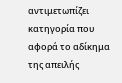αντιμετωπίζει κατηγορία που αφορά το αδίκημα της απειλής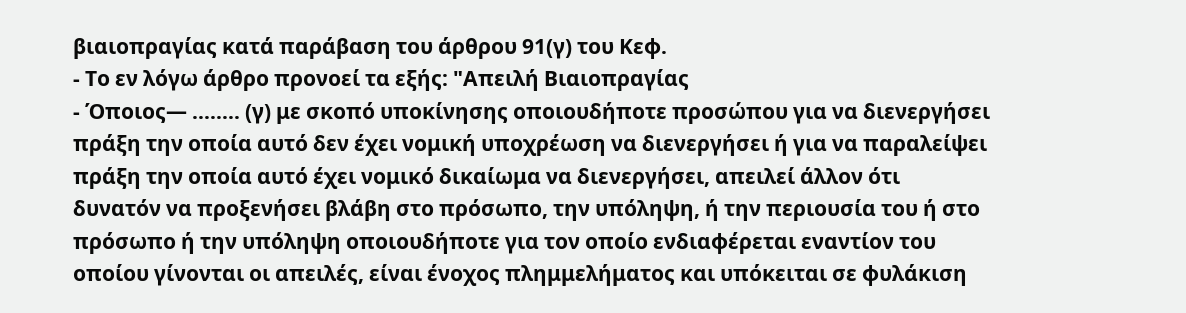βιαιοπραγίας κατά παράβαση του άρθρου 91(γ) του Κεφ.
- Το εν λόγω άρθρο προνοεί τα εξής: "Απειλή Βιαιοπραγίας
- Όποιος— ........ (γ) με σκοπό υποκίνησης οποιουδήποτε προσώπου για να διενεργήσει πράξη την οποία αυτό δεν έχει νομική υποχρέωση να διενεργήσει ή για να παραλείψει πράξη την οποία αυτό έχει νομικό δικαίωμα να διενεργήσει, απειλεί άλλον ότι δυνατόν να προξενήσει βλάβη στο πρόσωπο, την υπόληψη, ή την περιουσία του ή στο πρόσωπο ή την υπόληψη οποιουδήποτε για τον οποίο ενδιαφέρεται εναντίον του οποίου γίνονται οι απειλές, είναι ένοχος πλημμελήματος και υπόκειται σε φυλάκιση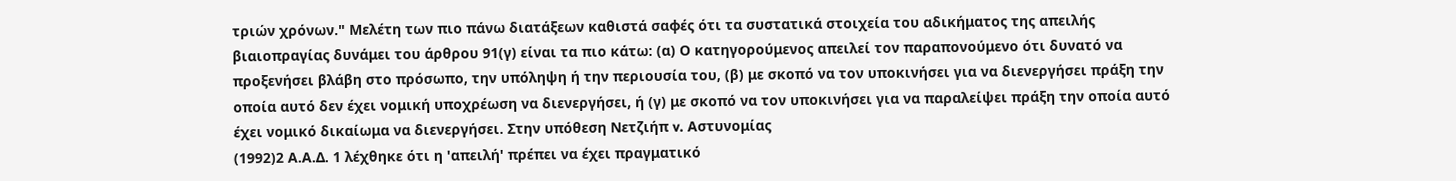τριών χρόνων." Μελέτη των πιο πάνω διατάξεων καθιστά σαφές ότι τα συστατικά στοιχεία του αδικήματος της απειλής βιαιοπραγίας δυνάμει του άρθρου 91(γ) είναι τα πιο κάτω: (α) Ο κατηγορούμενος απειλεί τον παραπονούμενο ότι δυνατό να προξενήσει βλάβη στο πρόσωπο, την υπόληψη ή την περιουσία του, (β) με σκοπό να τον υποκινήσει για να διενεργήσει πράξη την οποία αυτό δεν έχει νομική υποχρέωση να διενεργήσει, ή (γ) με σκοπό να τον υποκινήσει για να παραλείψει πράξη την οποία αυτό έχει νομικό δικαίωμα να διενεργήσει. Στην υπόθεση Νετζιήπ v. Αστυνομίας
(1992)2 Α.Α.Δ. 1 λέχθηκε ότι η 'απειλή' πρέπει να έχει πραγματικό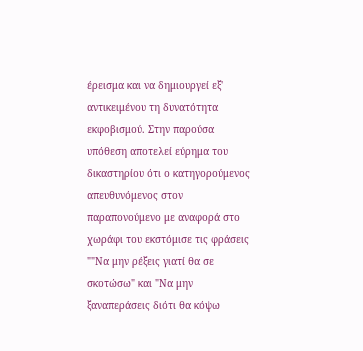έρεισμα και να δημιουργεί εξ' αντικειμένου τη δυνατότητα εκφοβισμού. Στην παρούσα υπόθεση αποτελεί εύρημα του δικαστηρίου ότι ο κατηγορούμενος απευθυνόμενος στον παραπονούμενο με αναφορά στο χωράφι του εκστόμισε τις φράσεις ""Να μην ρέξεις γιατί θα σε σκοτώσω" και "Να μην ξαναπεράσεις διότι θα κόψω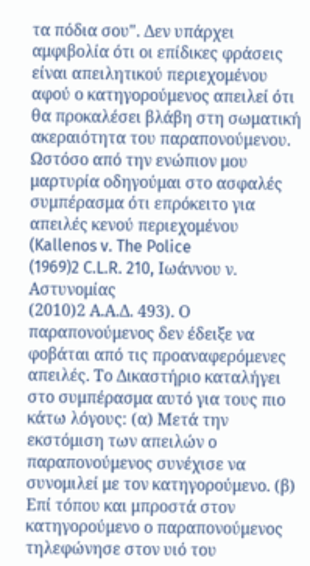τα πόδια σου". Δεν υπάρχει αμφιβολία ότι οι επίδικες φράσεις είναι απειλητικού περιεχομένου αφού ο κατηγορούμενος απειλεί ότι θα προκαλέσει βλάβη στη σωματική ακεραιότητα του παραπονούμενου. Ωστόσο από την ενώπιον μου μαρτυρία οδηγούμαι στο ασφαλές συμπέρασμα ότι επρόκειτο για απειλές κενού περιεχομένου (Kallenos v. The Police
(1969)2 C.L.R. 210, Ιωάννου ν. Αστυνομίας
(2010)2 Α.Α.Δ. 493). Ο παραπονούμενος δεν έδειξε να φοβάται από τις προαναφερόμενες απειλές. Το Δικαστήριο καταλήγει στο συμπέρασμα αυτό για τους πιο κάτω λόγους: (α) Μετά την εκστόμιση των απειλών ο παραπονούμενος συνέχισε να συνομιλεί με τον κατηγορούμενο. (β) Επί τόπου και μπροστά στον κατηγορούμενο ο παραπονούμενος τηλεφώνησε στον υιό του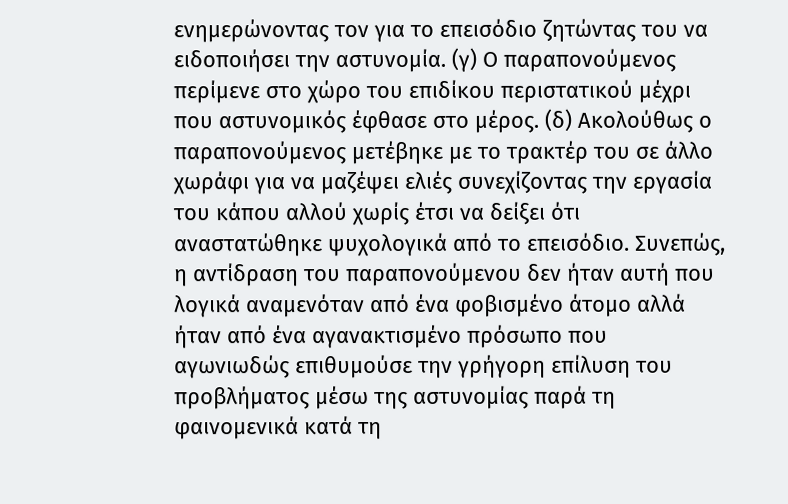ενημερώνοντας τον για το επεισόδιο ζητώντας του να ειδοποιήσει την αστυνομία. (γ) Ο παραπονούμενος περίμενε στο χώρο του επιδίκου περιστατικού μέχρι που αστυνομικός έφθασε στο μέρος. (δ) Ακολούθως ο παραπονούμενος μετέβηκε με το τρακτέρ του σε άλλο χωράφι για να μαζέψει ελιές συνεχίζοντας την εργασία του κάπου αλλού χωρίς έτσι να δείξει ότι αναστατώθηκε ψυχολογικά από το επεισόδιο. Συνεπώς, η αντίδραση του παραπονούμενου δεν ήταν αυτή που λογικά αναμενόταν από ένα φοβισμένο άτομο αλλά ήταν από ένα αγανακτισμένο πρόσωπο που αγωνιωδώς επιθυμούσε την γρήγορη επίλυση του προβλήματος μέσω της αστυνομίας παρά τη φαινομενικά κατά τη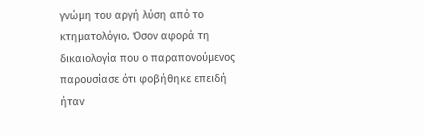γνώμη του αργή λύση από το κτηματολόγιο. Όσον αφορά τη δικαιολογία που ο παραπονούμενος παρουσίασε ότι φοβήθηκε επειδή ήταν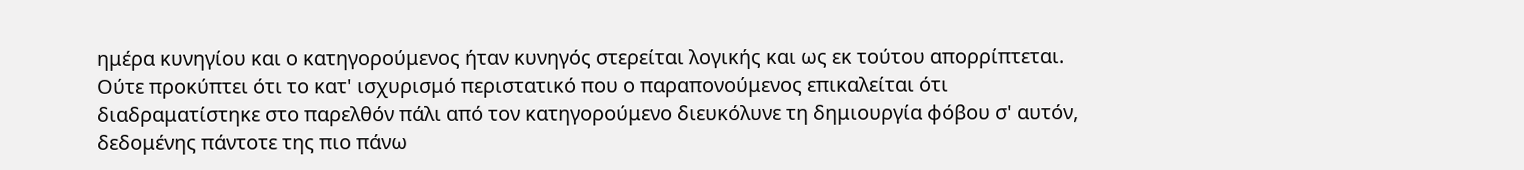ημέρα κυνηγίου και ο κατηγορούμενος ήταν κυνηγός στερείται λογικής και ως εκ τούτου απορρίπτεται. Ούτε προκύπτει ότι το κατ' ισχυρισμό περιστατικό που ο παραπονούμενος επικαλείται ότι διαδραματίστηκε στο παρελθόν πάλι από τον κατηγορούμενο διευκόλυνε τη δημιουργία φόβου σ' αυτόν, δεδομένης πάντοτε της πιο πάνω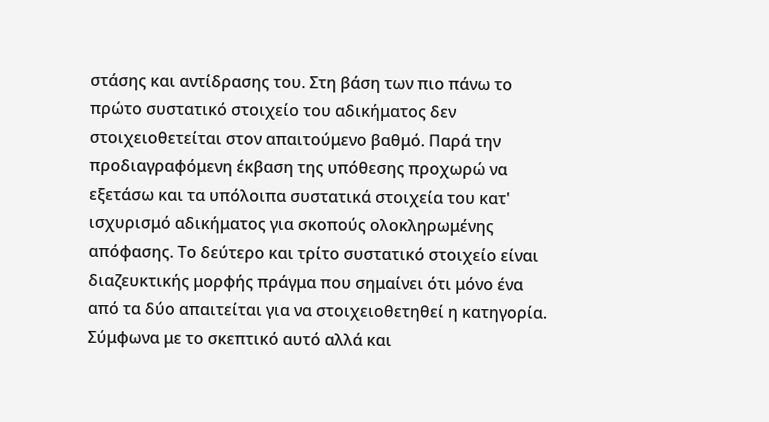στάσης και αντίδρασης του. Στη βάση των πιο πάνω το πρώτο συστατικό στοιχείο του αδικήματος δεν στοιχειοθετείται στον απαιτούμενο βαθμό. Παρά την προδιαγραφόμενη έκβαση της υπόθεσης προχωρώ να εξετάσω και τα υπόλοιπα συστατικά στοιχεία του κατ' ισχυρισμό αδικήματος για σκοπούς ολοκληρωμένης απόφασης. Το δεύτερο και τρίτο συστατικό στοιχείο είναι διαζευκτικής μορφής πράγμα που σημαίνει ότι μόνο ένα από τα δύο απαιτείται για να στοιχειοθετηθεί η κατηγορία. Σύμφωνα με το σκεπτικό αυτό αλλά και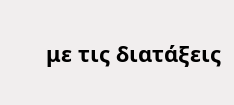με τις διατάξεις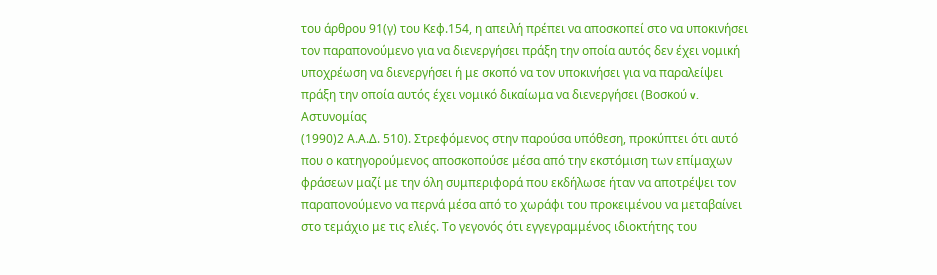του άρθρου 91(γ) του Κεφ.154, η απειλή πρέπει να αποσκοπεί στο να υποκινήσει τον παραπονούμενο για να διενεργήσει πράξη την οποία αυτός δεν έχει νομική υποχρέωση να διενεργήσει ή με σκοπό να τον υποκινήσει για να παραλείψει πράξη την οποία αυτός έχει νομικό δικαίωμα να διενεργήσει (Βοσκού v. Αστυνομίας
(1990)2 Α.Α.Δ. 510). Στρεφόμενος στην παρούσα υπόθεση, προκύπτει ότι αυτό που ο κατηγορούμενος αποσκοπούσε μέσα από την εκστόμιση των επίμαχων φράσεων μαζί με την όλη συμπεριφορά που εκδήλωσε ήταν να αποτρέψει τον παραπονούμενο να περνά μέσα από το χωράφι του προκειμένου να μεταβαίνει στο τεμάχιο με τις ελιές. Το γεγονός ότι εγγεγραμμένος ιδιοκτήτης του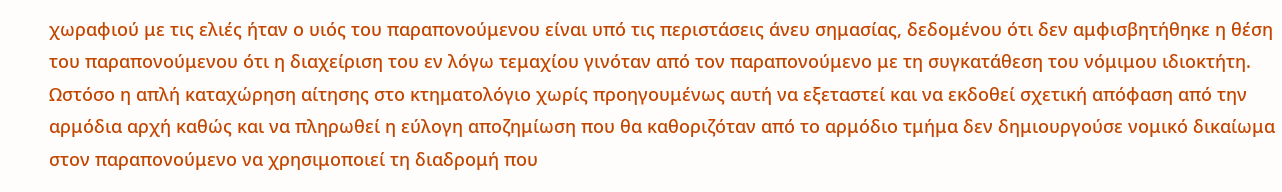χωραφιού με τις ελιές ήταν ο υιός του παραπονούμενου είναι υπό τις περιστάσεις άνευ σημασίας, δεδομένου ότι δεν αμφισβητήθηκε η θέση του παραπονούμενου ότι η διαχείριση του εν λόγω τεμαχίου γινόταν από τον παραπονούμενο με τη συγκατάθεση του νόμιμου ιδιοκτήτη. Ωστόσο η απλή καταχώρηση αίτησης στο κτηματολόγιο χωρίς προηγουμένως αυτή να εξεταστεί και να εκδοθεί σχετική απόφαση από την αρμόδια αρχή καθώς και να πληρωθεί η εύλογη αποζημίωση που θα καθοριζόταν από το αρμόδιο τμήμα δεν δημιουργούσε νομικό δικαίωμα στον παραπονούμενο να χρησιμοποιεί τη διαδρομή που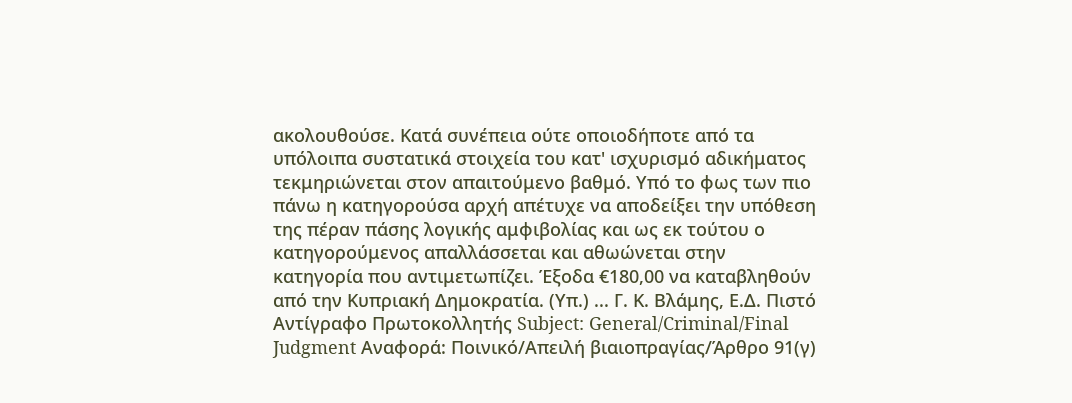ακολουθούσε. Κατά συνέπεια ούτε οποιοδήποτε από τα υπόλοιπα συστατικά στοιχεία του κατ' ισχυρισμό αδικήματος τεκμηριώνεται στον απαιτούμενο βαθμό. Υπό το φως των πιο πάνω η κατηγορούσα αρχή απέτυχε να αποδείξει την υπόθεση της πέραν πάσης λογικής αμφιβολίας και ως εκ τούτου ο κατηγορούμενος απαλλάσσεται και αθωώνεται στην κατηγορία που αντιμετωπίζει. Έξοδα €180,00 να καταβληθούν από την Κυπριακή Δημοκρατία. (Υπ.) ... Γ. Κ. Βλάμης, Ε.Δ. Πιστό Αντίγραφο Πρωτοκολλητής Subject: General/Criminal/Final Judgment Αναφορά: Ποινικό/Απειλή βιαιοπραγίας/Άρθρο 91(γ)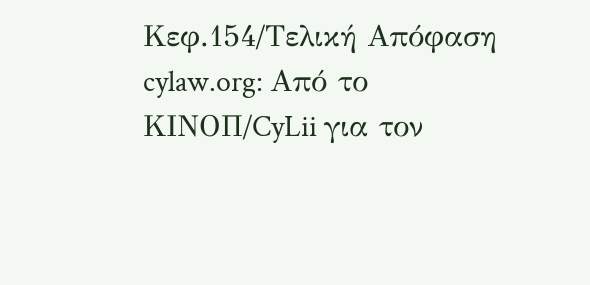Κεφ.154/Τελική Απόφαση cylaw.org: Από το ΚΙΝOΠ/CyLii για τον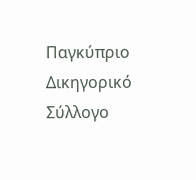Παγκύπριο Δικηγορικό Σύλλογο